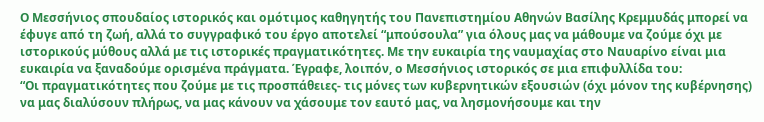Ο Μεσσήνιος σπουδαίος ιστορικός και ομότιμος καθηγητής του Πανεπιστημίου Αθηνών Βασίλης Κρεμμυδάς μπορεί να έφυγε από τη ζωή, αλλά το συγγραφικό του έργο αποτελεί “μπούσουλα” για όλους μας να μάθουμε να ζούμε όχι με ιστορικούς μύθους αλλά με τις ιστορικές πραγματικότητες. Με την ευκαιρία της ναυμαχίας στο Ναυαρίνο είναι μια ευκαιρία να ξαναδούμε ορισμένα πράγματα. Έγραφε, λοιπόν, ο Μεσσήνιος ιστορικός σε μια επιφυλλίδα του:
“Οι πραγματικότητες που ζούμε με τις προσπάθειες- τις μόνες των κυβερνητικών εξουσιών (όχι μόνον της κυβέρνησης) να μας διαλύσουν πλήρως, να μας κάνουν να χάσουμε τον εαυτό μας, να λησμονήσουμε και την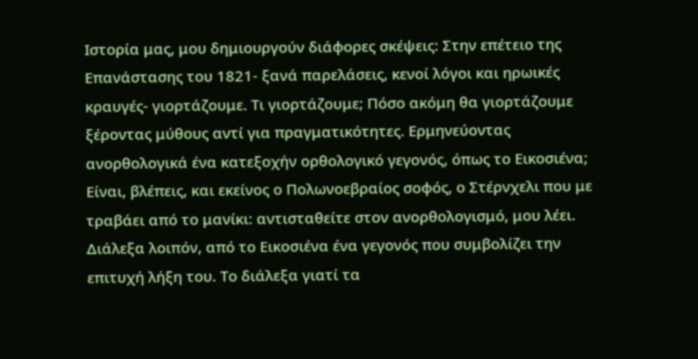Ιστορία μας, μου δημιουργούν διάφορες σκέψεις: Στην επέτειο της Επανάστασης του 1821- ξανά παρελάσεις, κενοί λόγοι και ηρωικές κραυγές- γιορτάζουμε. Τι γιορτάζουμε; Πόσο ακόμη θα γιορτάζουμε ξέροντας μύθους αντί για πραγματικότητες. Ερμηνεύοντας ανορθολογικά ένα κατεξοχήν ορθολογικό γεγονός, όπως το Εικοσιένα; Είναι, βλέπεις, και εκείνος ο Πολωνοεβραίος σοφός, ο Στέρνχελι που με τραβάει από το μανίκι: αντισταθείτε στον ανορθολογισμό, μου λέει.
Διάλεξα λοιπόν, από το Εικοσιένα ένα γεγονός που συμβολίζει την επιτυχή λήξη του. Το διάλεξα γιατί τα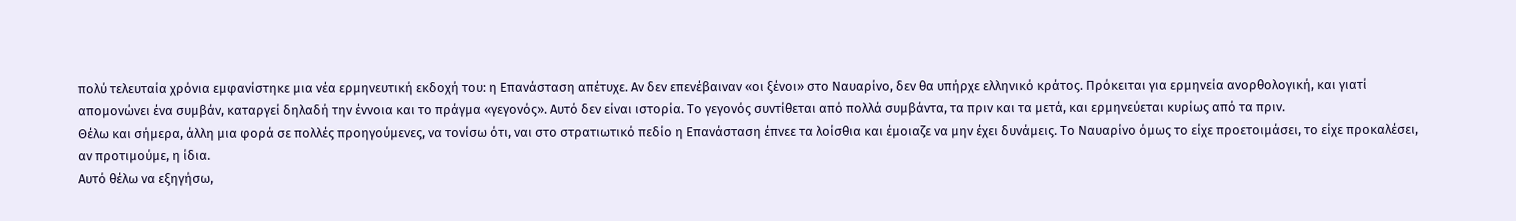πολύ τελευταία χρόνια εμφανίστηκε μια νέα ερμηνευτική εκδοχή του: η Επανάσταση απέτυχε. Αν δεν επενέβαιναν «οι ξένοι» στο Ναυαρίνο, δεν θα υπήρχε ελληνικό κράτος. Πρόκειται για ερμηνεία ανορθολογική, και γιατί απομονώνει ένα συμβάν, καταργεί δηλαδή την έννοια και το πράγμα «γεγονός». Αυτό δεν είναι ιστορία. Το γεγονός συντίθεται από πολλά συμβάντα, τα πριν και τα μετά, και ερμηνεύεται κυρίως από τα πριν.
Θέλω και σήμερα, άλλη μια φορά σε πολλές προηγούμενες, να τονίσω ότι, ναι στο στρατιωτικό πεδίο η Επανάσταση έπνεε τα λοίσθια και έμοιαζε να μην έχει δυνάμεις. Το Ναυαρίνο όμως το είχε προετοιμάσει, το είχε προκαλέσει, αν προτιμούμε, η ίδια.
Αυτό θέλω να εξηγήσω,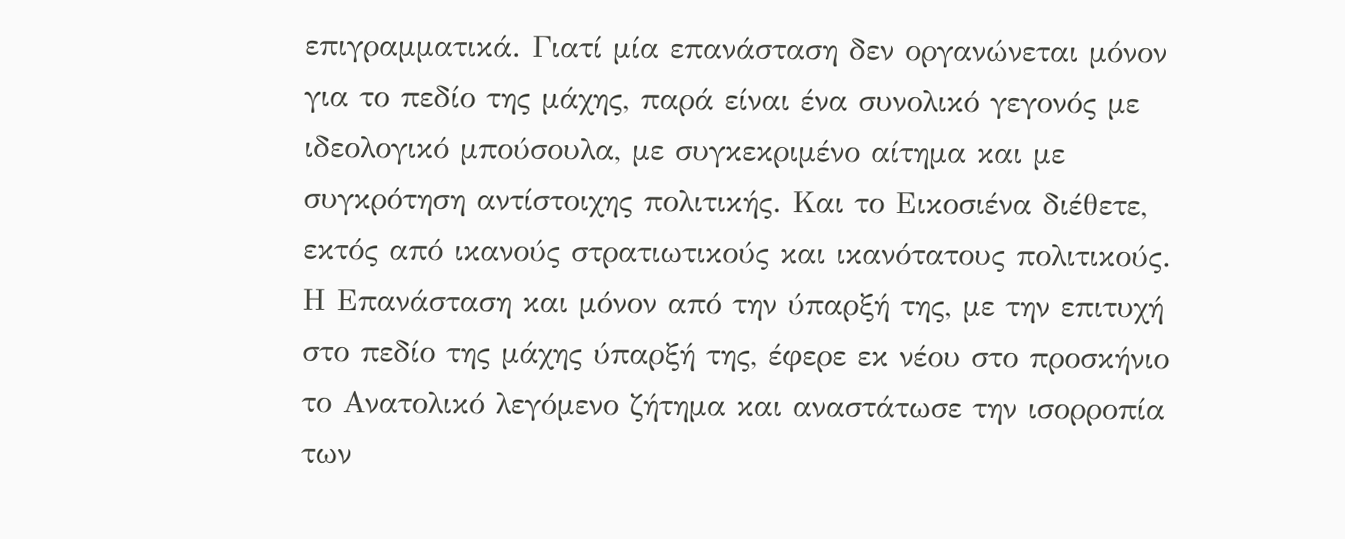επιγραμματικά. Γιατί μία επανάσταση δεν οργανώνεται μόνον για το πεδίο της μάχης, παρά είναι ένα συνολικό γεγονός με ιδεολογικό μπούσουλα, με συγκεκριμένο αίτημα και με συγκρότηση αντίστοιχης πολιτικής. Και το Εικοσιένα διέθετε, εκτός από ικανούς στρατιωτικούς και ικανότατους πολιτικούς.
Η Επανάσταση και μόνον από την ύπαρξή της, με την επιτυχή στο πεδίο της μάχης ύπαρξή της, έφερε εκ νέου στο προσκήνιο το Ανατολικό λεγόμενο ζήτημα και αναστάτωσε την ισορροπία των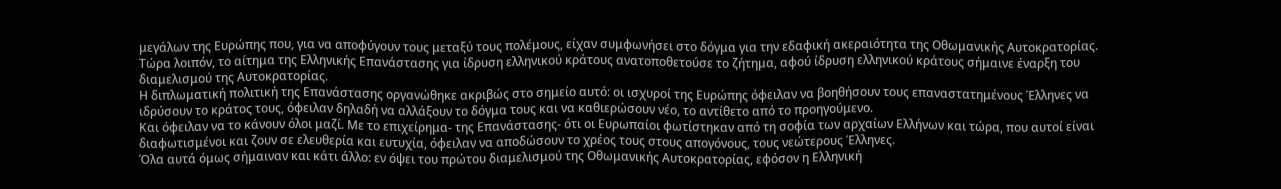μεγάλων της Ευρώπης που, για να αποφύγουν τους μεταξύ τους πολέμους, είχαν συμφωνήσει στο δόγμα για την εδαφική ακεραιότητα της Οθωμανικής Αυτοκρατορίας.
Τώρα λοιπόν, το αίτημα της Ελληνικής Επανάστασης για ίδρυση ελληνικού κράτους ανατοποθετούσε το ζήτημα, αφού ίδρυση ελληνικού κράτους σήμαινε έναρξη του διαμελισμού της Αυτοκρατορίας.
Η διπλωματική πολιτική της Επανάστασης οργανώθηκε ακριβώς στο σημείο αυτό: οι ισχυροί της Ευρώπης όφειλαν να βοηθήσουν τους επαναστατημένους Έλληνες να ιδρύσουν το κράτος τους, όφειλαν δηλαδή να αλλάξουν το δόγμα τους και να καθιερώσουν νέο, το αντίθετο από το προηγούμενο.
Και όφειλαν να το κάνουν όλοι μαζί. Με το επιχείρημα- της Επανάστασης- ότι οι Ευρωπαίοι φωτίστηκαν από τη σοφία των αρχαίων Ελλήνων και τώρα, που αυτοί είναι διαφωτισμένοι και ζουν σε ελευθερία και ευτυχία, όφειλαν να αποδώσουν το χρέος τους στους απογόνους, τους νεώτερους Έλληνες.
Όλα αυτά όμως σήμαιναν και κάτι άλλο: εν όψει του πρώτου διαμελισμού της Οθωμανικής Αυτοκρατορίας, εφόσον η Ελληνική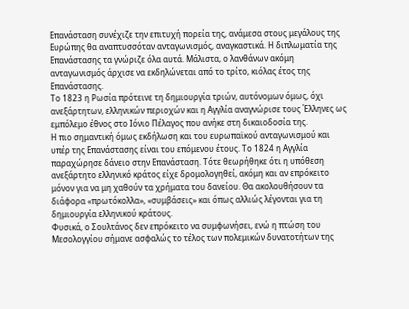Επανάσταση συνέχιζε την επιτυχή πορεία της, ανάμεσα στους μεγάλους της Ευρώπης θα αναπτυσσόταν ανταγωνισμός, αναγκαστικά. Η διπλωματία της Επανάστασης τα γνώριζε όλα αυτά. Μάλιστα, ο λανθάνων ακόμη ανταγωνισμός άρχισε να εκδηλώνεται από το τρίτο, κιόλας έτος της Επανάστασης.
Το 1823 η Ρωσία πρότεινε τη δημιουργία τριών, αυτόνομων όμως, όχι ανεξάρτητων, ελληνικών περιοχών και η Αγγλία αναγνώρισε τους Έλληνες ως εμπόλεμο έθνος στο Ιόνιο Πέλαγος που ανήκε στη δικαιοδοσία της.
Η πιο σημαντική όμως εκδήλωση και του ευρωπαϊκού ανταγωνισμού και υπέρ της Επανάστασης είναι του επόμενου έτους. Το 1824 η Αγγλία παραχώρησε δάνειο στην Επανάσταση. Τότε θεωρήθηκε ότι η υπόθεση ανεξάρτητο ελληνικό κράτος είχε δρομολογηθεί, ακόμη και αν επρόκειτο μόνον για να μη χαθούν τα χρήματα του δανείου. Θα ακολουθήσουν τα διάφορα «πρωτόκολλα», «συμβάσεις» και όπως αλλιώς λέγονται για τη δημιουργία ελληνικού κράτους.
Φυσικά, ο Σουλτάνος δεν επρόκειτο να συμφωνήσει, ενώ η πτώση του Μεσολογγίου σήμανε ασφαλώς το τέλος των πολεμικών δυνατοτήτων της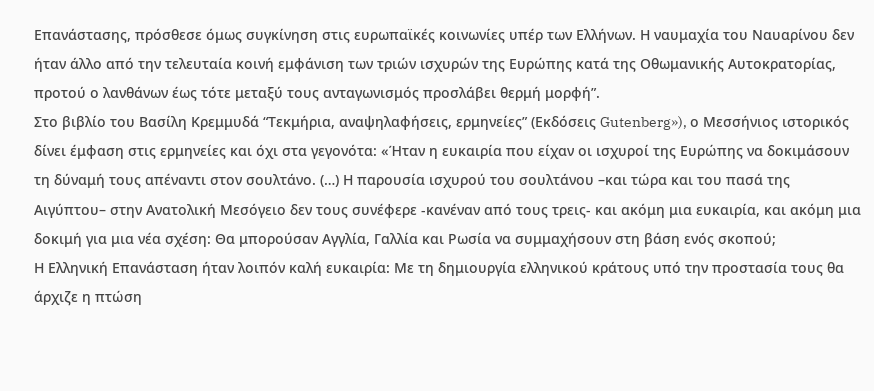Επανάστασης, πρόσθεσε όμως συγκίνηση στις ευρωπαϊκές κοινωνίες υπέρ των Ελλήνων. Η ναυμαχία του Ναυαρίνου δεν ήταν άλλο από την τελευταία κοινή εμφάνιση των τριών ισχυρών της Ευρώπης κατά της Οθωμανικής Αυτοκρατορίας, προτού ο λανθάνων έως τότε μεταξύ τους ανταγωνισμός προσλάβει θερμή μορφή”.
Στο βιβλίο του Βασίλη Κρεμμυδά “Τεκμήρια, αναψηλαφήσεις, ερμηνείες” (Εκδόσεις Gutenberg»), ο Μεσσήνιος ιστορικός δίνει έμφαση στις ερμηνείες και όχι στα γεγονότα: «Ήταν η ευκαιρία που είχαν οι ισχυροί της Ευρώπης να δοκιμάσουν τη δύναμή τους απέναντι στον σουλτάνο. (…) Η παρουσία ισχυρού του σουλτάνου –και τώρα και του πασά της Αιγύπτου– στην Ανατολική Μεσόγειο δεν τους συνέφερε -κανέναν από τους τρεις- και ακόμη μια ευκαιρία, και ακόμη μια δοκιμή για μια νέα σχέση: Θα μπορούσαν Αγγλία, Γαλλία και Ρωσία να συμμαχήσουν στη βάση ενός σκοπού;
Η Ελληνική Επανάσταση ήταν λοιπόν καλή ευκαιρία: Με τη δημιουργία ελληνικού κράτους υπό την προστασία τους θα άρχιζε η πτώση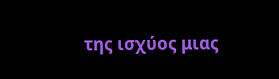της ισχύος μιας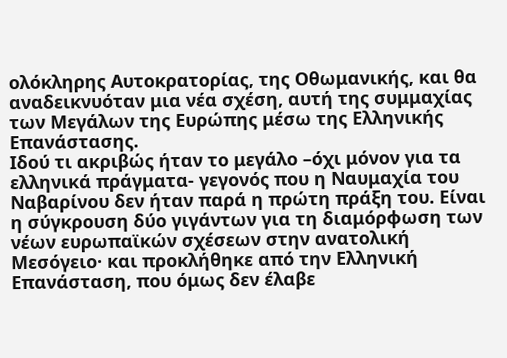ολόκληρης Αυτοκρατορίας, της Οθωμανικής, και θα αναδεικνυόταν μια νέα σχέση, αυτή της συμμαχίας των Μεγάλων της Ευρώπης μέσω της Ελληνικής Επανάστασης.
Ιδού τι ακριβώς ήταν το μεγάλο –όχι μόνον για τα ελληνικά πράγματα- γεγονός που η Ναυμαχία του Ναβαρίνου δεν ήταν παρά η πρώτη πράξη του. Είναι η σύγκρουση δύο γιγάντων για τη διαμόρφωση των νέων ευρωπαϊκών σχέσεων στην ανατολική Μεσόγειο· και προκλήθηκε από την Ελληνική Επανάσταση, που όμως δεν έλαβε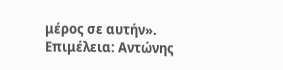μέρος σε αυτήν».
Επιμέλεια: Αντώνης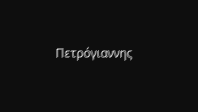Πετρόγιαννης